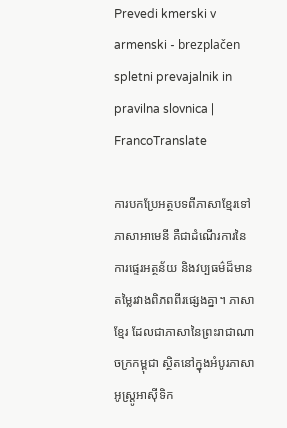Prevedi kmerski v armenski - brezplačen spletni prevajalnik in pravilna slovnica | FrancoTranslate

ការបកប្រែអត្ថបទពីភាសាខ្មែរទៅភាសាអាមេនី គឺជាដំណើរការនៃការផ្ទេរអត្ថន័យ និងវប្បធម៌ដ៏មានតម្លៃរវាងពិភពពីរផ្សេងគ្នា។ ភាសាខ្មែរ ដែលជាភាសានៃព្រះរាជាណាចក្រកម្ពុជា ស្ថិតនៅក្នុងអំបូរភាសាអូស្ត្រូអាស៊ីទិក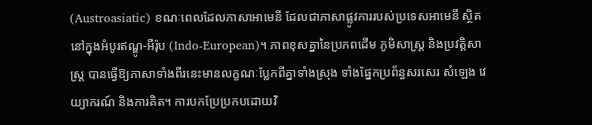(Austroasiatic) ខណៈពេលដែលភាសាអាមេនី ដែលជាភាសាផ្លូវការរបស់ប្រទេសអាមេនី ស្ថិតនៅក្នុងអំបូរឥណ្ឌូ-អឺរ៉ុប (Indo-European)។ ភាពខុសគ្នានៃប្រភពដើម ភូមិសាស្ត្រ និងប្រវត្តិសាស្ត្រ បានធ្វើឱ្យភាសាទាំងពីរនេះមានលក្ខណៈប្លែកពីគ្នាទាំងស្រុង ទាំងផ្នែកប្រព័ន្ធសរសេរ សំឡេង វេយ្យាករណ៍ និងការគិត។ ការបកប្រែប្រកបដោយវិ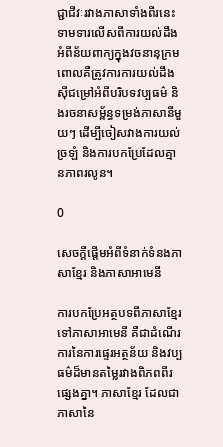ជ្ជាជីវៈរវាងភាសាទាំងពីរនេះ ទាមទារលើសពីការយល់ដឹងអំពីន័យពាក្យក្នុងវចនានុក្រម ពោលគឺត្រូវការការយល់ដឹងស៊ីជម្រៅអំពីបរិបទវប្បធម៌ និងរចនាសម្ព័ន្ធទម្រង់ភាសានីមួយៗ ដើម្បីចៀសវាងការយល់ច្រឡំ និងការបកប្រែដែលគ្មានភាពរលូន។

0

សេចក្តីផ្តើមអំពីទំនាក់ទំនងភាសាខ្មែរ និងភាសាអាមេនី

ការបកប្រែអត្ថបទពីភាសាខ្មែរទៅភាសាអាមេនី គឺជាដំណើរការនៃការផ្ទេរអត្ថន័យ និងវប្បធម៌ដ៏មានតម្លៃរវាងពិភពពីរផ្សេងគ្នា។ ភាសាខ្មែរ ដែលជាភាសានៃ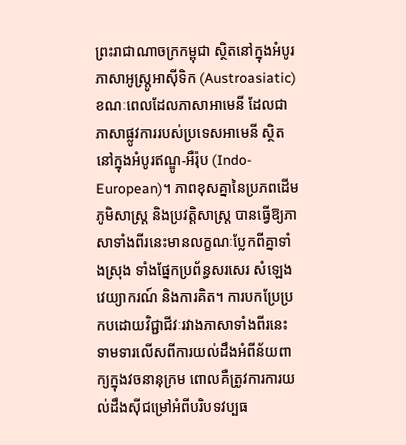ព្រះរាជាណាចក្រកម្ពុជា ស្ថិតនៅក្នុងអំបូរភាសាអូស្ត្រូអាស៊ីទិក (Austroasiatic) ខណៈពេលដែលភាសាអាមេនី ដែលជាភាសាផ្លូវការរបស់ប្រទេសអាមេនី ស្ថិតនៅក្នុងអំបូរឥណ្ឌូ-អឺរ៉ុប (Indo-European)។ ភាពខុសគ្នានៃប្រភពដើម ភូមិសាស្ត្រ និងប្រវត្តិសាស្ត្រ បានធ្វើឱ្យភាសាទាំងពីរនេះមានលក្ខណៈប្លែកពីគ្នាទាំងស្រុង ទាំងផ្នែកប្រព័ន្ធសរសេរ សំឡេង វេយ្យាករណ៍ និងការគិត។ ការបកប្រែប្រកបដោយវិជ្ជាជីវៈរវាងភាសាទាំងពីរនេះ ទាមទារលើសពីការយល់ដឹងអំពីន័យពាក្យក្នុងវចនានុក្រម ពោលគឺត្រូវការការយល់ដឹងស៊ីជម្រៅអំពីបរិបទវប្បធ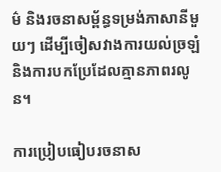ម៌ និងរចនាសម្ព័ន្ធទម្រង់ភាសានីមួយៗ ដើម្បីចៀសវាងការយល់ច្រឡំ និងការបកប្រែដែលគ្មានភាពរលូន។

ការប្រៀបធៀបរចនាស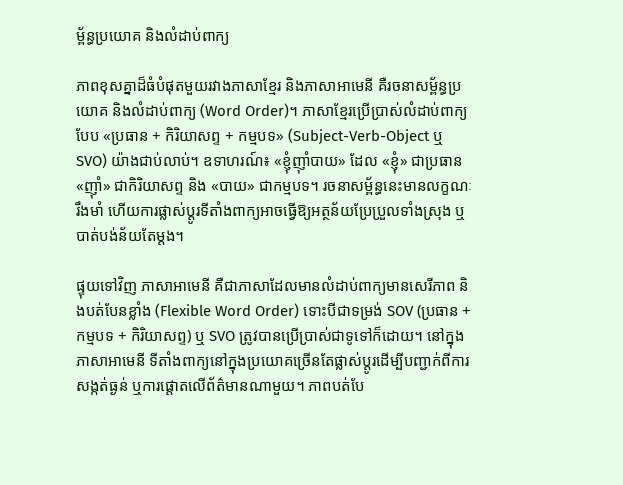ម្ព័ន្ធប្រយោគ និងលំដាប់ពាក្យ

ភាពខុសគ្នាដ៏ធំបំផុតមួយរវាងភាសាខ្មែរ និងភាសាអាមេនី គឺរចនាសម្ព័ន្ធប្រយោគ និងលំដាប់ពាក្យ (Word Order)។ ភាសាខ្មែរប្រើប្រាស់លំដាប់ពាក្យបែប «ប្រធាន + កិរិយាសព្ទ + កម្មបទ» (Subject-Verb-Object ឬ SVO) យ៉ាងជាប់លាប់។ ឧទាហរណ៍៖ «ខ្ញុំញ៉ាំបាយ» ដែល «ខ្ញុំ» ជាប្រធាន «ញ៉ាំ» ជាកិរិយាសព្ទ និង «បាយ» ជាកម្មបទ។ រចនាសម្ព័ន្ធនេះមានលក្ខណៈរឹងមាំ ហើយការផ្លាស់ប្តូរទីតាំងពាក្យអាចធ្វើឱ្យអត្ថន័យប្រែប្រួលទាំងស្រុង ឬបាត់បង់ន័យតែម្តង។

ផ្ទុយទៅវិញ ភាសាអាមេនី គឺជាភាសាដែលមានលំដាប់ពាក្យមានសេរីភាព និងបត់បែនខ្លាំង (Flexible Word Order) ទោះបីជាទម្រង់ SOV (ប្រធាន + កម្មបទ + កិរិយាសព្ទ) ឬ SVO ត្រូវបានប្រើប្រាស់ជាទូទៅក៏ដោយ។ នៅក្នុងភាសាអាមេនី ទីតាំងពាក្យនៅក្នុងប្រយោគច្រើនតែផ្លាស់ប្តូរដើម្បីបញ្ជាក់ពីការសង្កត់ធ្ងន់ ឬការផ្ដោតលើព័ត៌មានណាមួយ។ ភាពបត់បែ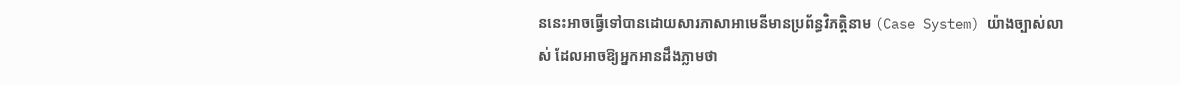ននេះអាចធ្វើទៅបានដោយសារភាសាអាមេនីមានប្រព័ន្ធវិភត្តិនាម (Case System) យ៉ាងច្បាស់លាស់ ដែលអាចឱ្យអ្នកអានដឹងភ្លាមថា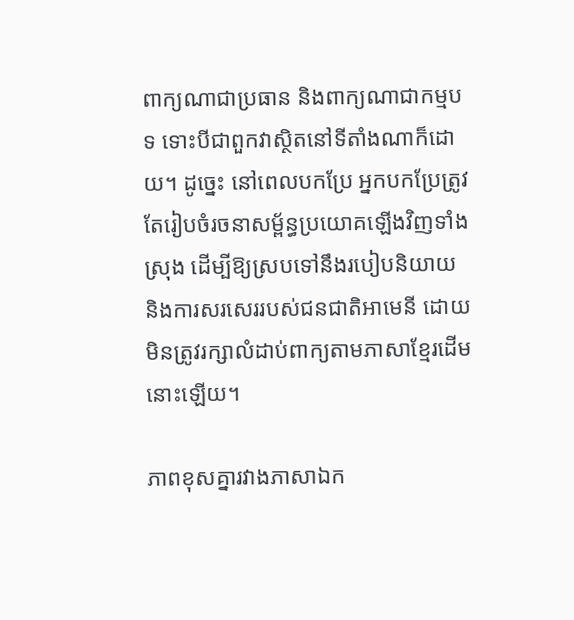ពាក្យណាជាប្រធាន និងពាក្យណាជាកម្មបទ ទោះបីជាពួកវាស្ថិតនៅទីតាំងណាក៏ដោយ។ ដូច្នេះ នៅពេលបកប្រែ អ្នកបកប្រែត្រូវតែរៀបចំរចនាសម្ព័ន្ធប្រយោគឡើងវិញទាំងស្រុង ដើម្បីឱ្យស្របទៅនឹងរបៀបនិយាយ និងការសរសេររបស់ជនជាតិអាមេនី ដោយមិនត្រូវរក្សាលំដាប់ពាក្យតាមភាសាខ្មែរដើមនោះឡើយ។

ភាពខុសគ្នារវាងភាសាឯក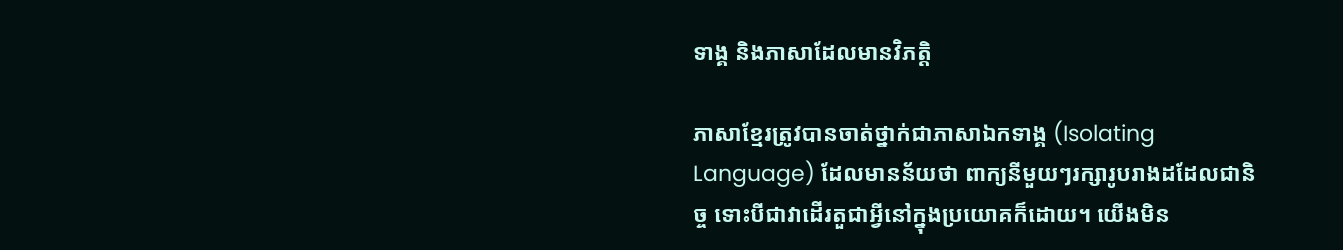ទាង្គ និងភាសាដែលមានវិភត្តិ

ភាសាខ្មែរត្រូវបានចាត់ថ្នាក់ជាភាសាឯកទាង្គ (Isolating Language) ដែលមានន័យថា ពាក្យនីមួយៗរក្សារូបរាងដដែលជានិច្ច ទោះបីជាវាដើរតួជាអ្វីនៅក្នុងប្រយោគក៏ដោយ។ យើងមិន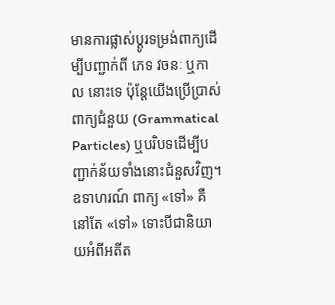មានការផ្លាស់ប្តូរទម្រង់ពាក្យដើម្បីបញ្ជាក់ពី ភេទ វចនៈ ឬកាល នោះទេ ប៉ុន្តែយើងប្រើប្រាស់ពាក្យជំនួយ (Grammatical Particles) ឬបរិបទដើម្បីបញ្ជាក់ន័យទាំងនោះជំនួសវិញ។ ឧទាហរណ៍ ពាក្យ «ទៅ» គឺនៅតែ «ទៅ» ទោះបីជានិយាយអំពីអតីត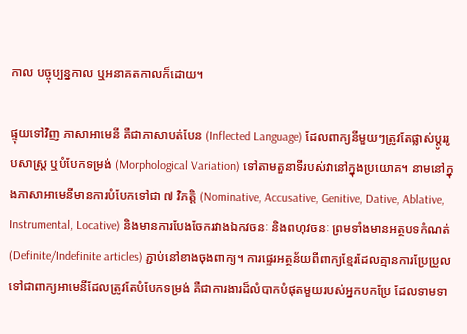កាល បច្ចុប្បន្នកាល ឬអនាគតកាលក៏ដោយ។

ផ្ទុយទៅវិញ ភាសាអាមេនី គឺជាភាសាបត់បែន (Inflected Language) ដែលពាក្យនីមួយៗត្រូវតែផ្លាស់ប្តូររូបសាស្ត្រ ឬបំបែកទម្រង់ (Morphological Variation) ទៅតាមតួនាទីរបស់វានៅក្នុងប្រយោគ។ នាមនៅក្នុងភាសាអាមេនីមានការបំបែកទៅជា ៧ វិភត្តិ (Nominative, Accusative, Genitive, Dative, Ablative, Instrumental, Locative) និងមានការបែងចែករវាងឯកវចនៈ និងពហុវចនៈ ព្រមទាំងមានអត្ថបទកំណត់ (Definite/Indefinite articles) ភ្ជាប់នៅខាងចុងពាក្យ។ ការផ្ទេរអត្ថន័យពីពាក្យខ្មែរដែលគ្មានការប្រែប្រួល ទៅជាពាក្យអាមេនីដែលត្រូវតែបំបែកទម្រង់ គឺជាការងារដ៏លំបាកបំផុតមួយរបស់អ្នកបកប្រែ ដែលទាមទា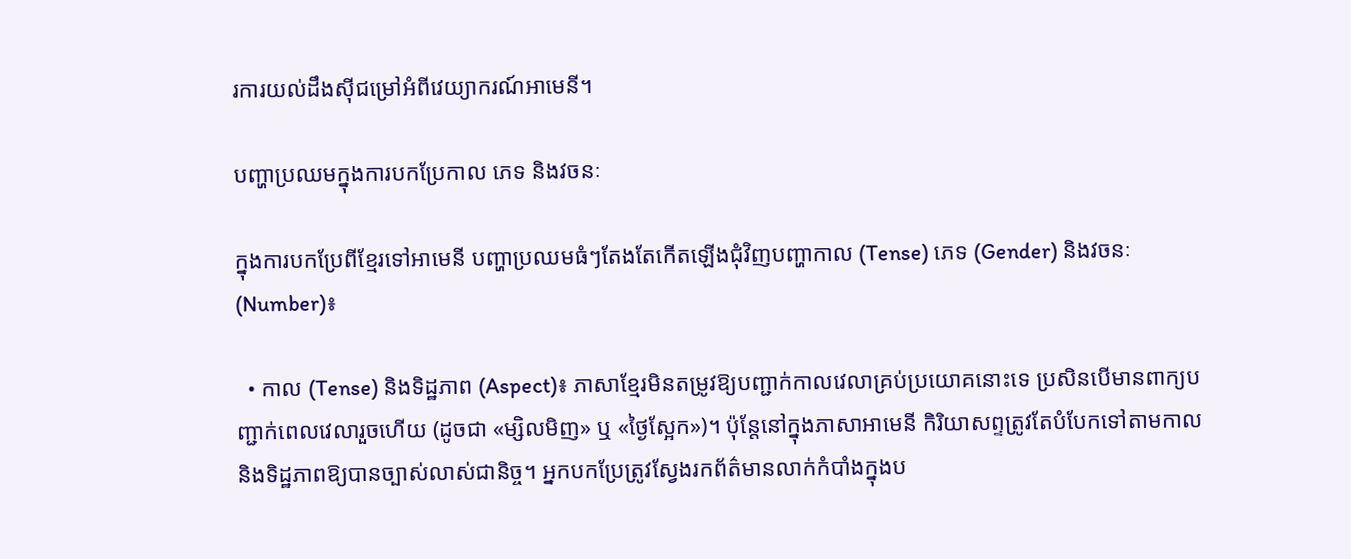រការយល់ដឹងស៊ីជម្រៅអំពីវេយ្យាករណ៍អាមេនី។

បញ្ហាប្រឈមក្នុងការបកប្រែកាល ភេទ និងវចនៈ

ក្នុងការបកប្រែពីខ្មែរទៅអាមេនី បញ្ហាប្រឈមធំៗតែងតែកើតឡើងជុំវិញបញ្ហាកាល (Tense) ភេទ (Gender) និងវចនៈ (Number)៖

  • កាល (Tense) និងទិដ្ឋភាព (Aspect)៖ ភាសាខ្មែរមិនតម្រូវឱ្យបញ្ជាក់កាលវេលាគ្រប់ប្រយោគនោះទេ ប្រសិនបើមានពាក្យបញ្ជាក់ពេលវេលារួចហើយ (ដូចជា «ម្សិលមិញ» ឬ «ថ្ងៃស្អែក»)។ ប៉ុន្តែនៅក្នុងភាសាអាមេនី កិរិយាសព្ទត្រូវតែបំបែកទៅតាមកាល និងទិដ្ឋភាពឱ្យបានច្បាស់លាស់ជានិច្ច។ អ្នកបកប្រែត្រូវស្វែងរកព័ត៌មានលាក់កំបាំងក្នុងប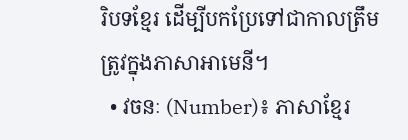រិបទខ្មែរ ដើម្បីបកប្រែទៅជាកាលត្រឹមត្រូវក្នុងភាសាអាមេនី។
  • វចនៈ (Number)៖ ភាសាខ្មែរ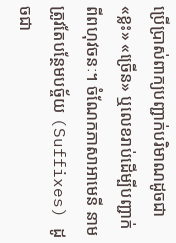ប្រើប្រាស់ពាក្យបញ្ជាក់បរិមាណដូចជា «ខ្លះ» «ច្រើន» ឬលេខរាប់ដើម្បីបញ្ជាក់ពីពហុវចនៈ។ ចំណែកភាសាអាមេនី នាមត្រូវតែបន្ថែមបច្ច័យ (Suffixes) ដូចជា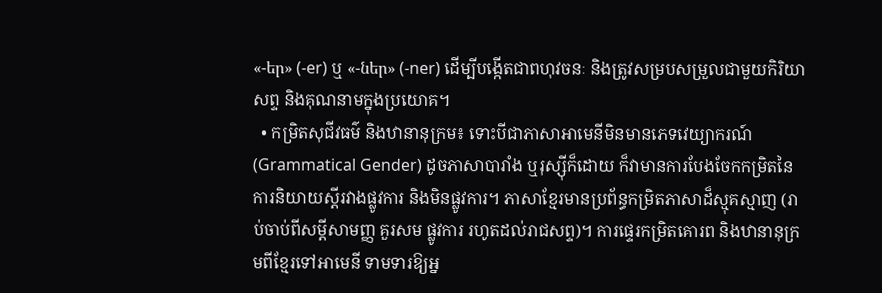«-եր» (-er) ឬ «-ներ» (-ner) ដើម្បីបង្កើតជាពហុវចនៈ និងត្រូវសម្របសម្រួលជាមួយកិរិយាសព្ទ និងគុណនាមក្នុងប្រយោគ។
  • កម្រិតសុជីវធម៌ និងឋានានុក្រម៖ ទោះបីជាភាសាអាមេនីមិនមានភេទវេយ្យាករណ៍ (Grammatical Gender) ដូចភាសាបារាំង ឬរុស្ស៊ីក៏ដោយ ក៏វាមានការបែងចែកកម្រិតនៃការនិយាយស្តីរវាងផ្លូវការ និងមិនផ្លូវការ។ ភាសាខ្មែរមានប្រព័ន្ធកម្រិតភាសាដ៏ស្មុគស្មាញ (រាប់ចាប់ពីសម្តីសាមញ្ញ គួរសម ផ្លូវការ រហូតដល់រាជសព្ទ)។ ការផ្ទេរកម្រិតគោរព និងឋានានុក្រមពីខ្មែរទៅអាមេនី ទាមទារឱ្យអ្ន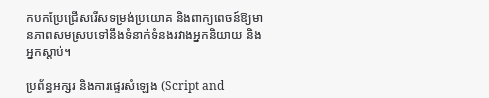កបកប្រែជ្រើសរើសទម្រង់ប្រយោគ និងពាក្យពេចន៍ឱ្យមានភាពសមស្របទៅនឹងទំនាក់ទំនងរវាងអ្នកនិយាយ និងអ្នកស្តាប់។

ប្រព័ន្ធអក្សរ និងការផ្ទេរសំឡេង (Script and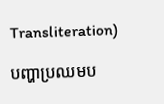Transliteration)

បញ្ហាប្រឈមប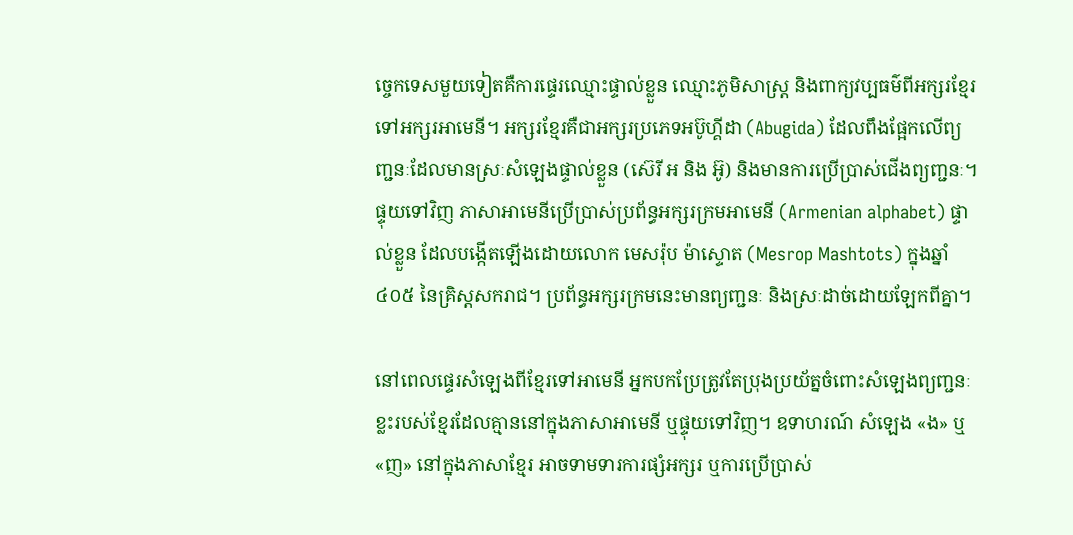ច្ចេកទេសមួយទៀតគឺការផ្ទេរឈ្មោះផ្ទាល់ខ្លួន ឈ្មោះភូមិសាស្ត្រ និងពាក្យវប្បធម៌ពីអក្សរខ្មែរទៅអក្សរអាមេនី។ អក្សរខ្មែរគឺជាអក្សរប្រភេទអប៊ូហ្គីដា (Abugida) ដែលពឹងផ្អែកលើព្យញ្ជនៈដែលមានស្រៈសំឡេងផ្ទាល់ខ្លួន (ស៊េរី អ និង អ៊ូ) និងមានការប្រើប្រាស់ជើងព្យញ្ជនៈ។ ផ្ទុយទៅវិញ ភាសាអាមេនីប្រើប្រាស់ប្រព័ន្ធអក្សរក្រមអាមេនី (Armenian alphabet) ផ្ទាល់ខ្លួន ដែលបង្កើតឡើងដោយលោក មេសរ៉ុប ម៉ាស្ទោត (Mesrop Mashtots) ក្នុងឆ្នាំ ៤០៥ នៃគ្រិស្តសករាជ។ ប្រព័ន្ធអក្សរក្រមនេះមានព្យញ្ជនៈ និងស្រៈដាច់ដោយឡែកពីគ្នា។

នៅពេលផ្ទេរសំឡេងពីខ្មែរទៅអាមេនី អ្នកបកប្រែត្រូវតែប្រុងប្រយ័ត្នចំពោះសំឡេងព្យញ្ជនៈខ្លះរបស់ខ្មែរដែលគ្មាននៅក្នុងភាសាអាមេនី ឬផ្ទុយទៅវិញ។ ឧទាហរណ៍ សំឡេង «ង» ឬ «ញ» នៅក្នុងភាសាខ្មែរ អាចទាមទារការផ្សំអក្សរ ឬការប្រើប្រាស់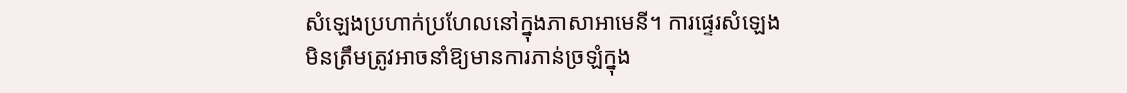សំឡេងប្រហាក់ប្រហែលនៅក្នុងភាសាអាមេនី។ ការផ្ទេរសំឡេងមិនត្រឹមត្រូវអាចនាំឱ្យមានការភាន់ច្រឡំក្នុង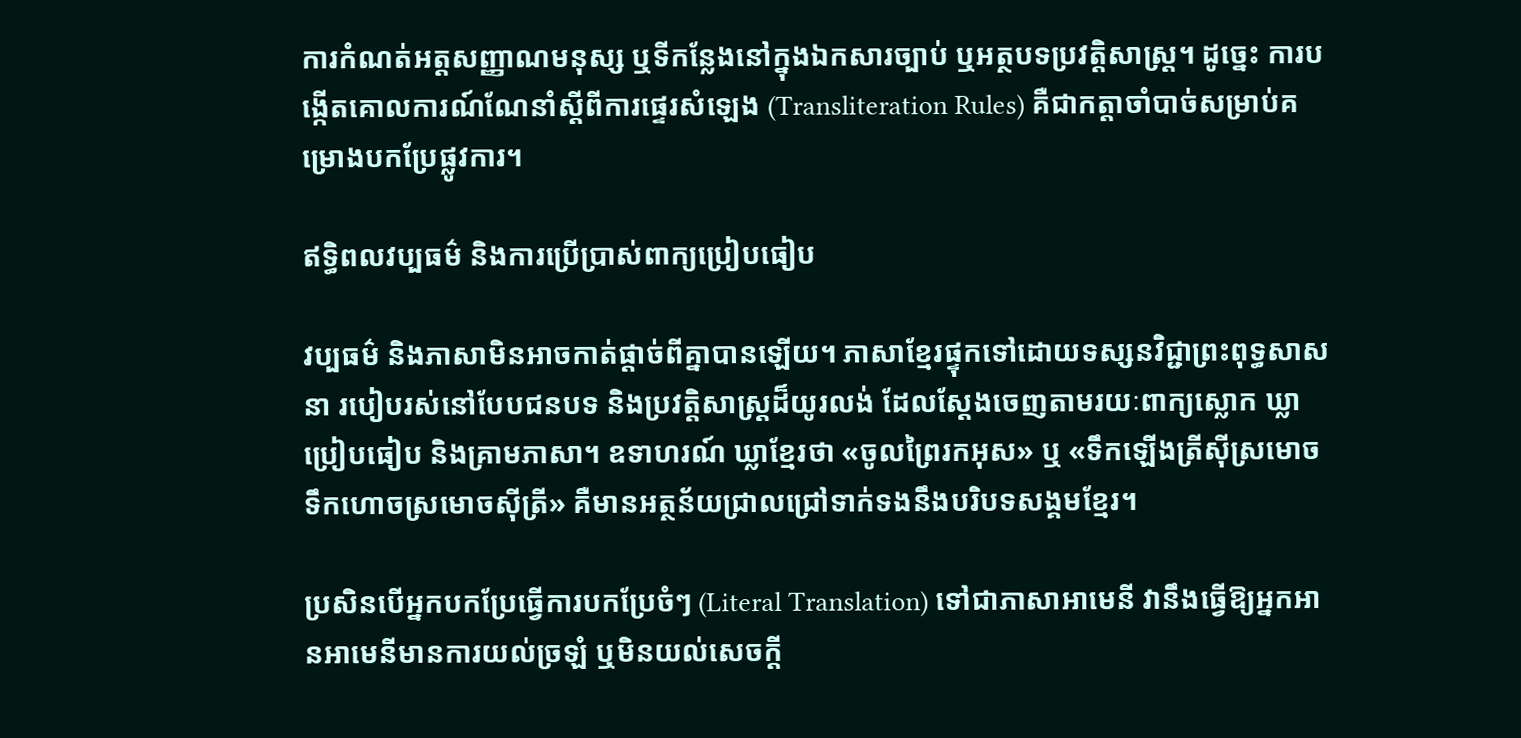ការកំណត់អត្តសញ្ញាណមនុស្ស ឬទីកន្លែងនៅក្នុងឯកសារច្បាប់ ឬអត្ថបទប្រវត្តិសាស្ត្រ។ ដូច្នេះ ការបង្កើតគោលការណ៍ណែនាំស្តីពីការផ្ទេរសំឡេង (Transliteration Rules) គឺជាកត្តាចាំបាច់សម្រាប់គម្រោងបកប្រែផ្លូវការ។

ឥទ្ធិពលវប្បធម៌ និងការប្រើប្រាស់ពាក្យប្រៀបធៀប

វប្បធម៌ និងភាសាមិនអាចកាត់ផ្តាច់ពីគ្នាបានឡើយ។ ភាសាខ្មែរផ្ទុកទៅដោយទស្សនវិជ្ជាព្រះពុទ្ធសាសនា របៀបរស់នៅបែបជនបទ និងប្រវត្តិសាស្ត្រដ៏យូរលង់ ដែលស្តែងចេញតាមរយៈពាក្យស្លោក ឃ្លាប្រៀបធៀប និងគ្រាមភាសា។ ឧទាហរណ៍ ឃ្លាខ្មែរថា «ចូលព្រៃរកអុស» ឬ «ទឹកឡើងត្រីស៊ីស្រមោច ទឹកហោចស្រមោចស៊ីត្រី» គឺមានអត្ថន័យជ្រាលជ្រៅទាក់ទងនឹងបរិបទសង្គមខ្មែរ។

ប្រសិនបើអ្នកបកប្រែធ្វើការបកប្រែចំៗ (Literal Translation) ទៅជាភាសាអាមេនី វានឹងធ្វើឱ្យអ្នកអានអាមេនីមានការយល់ច្រឡំ ឬមិនយល់សេចក្តី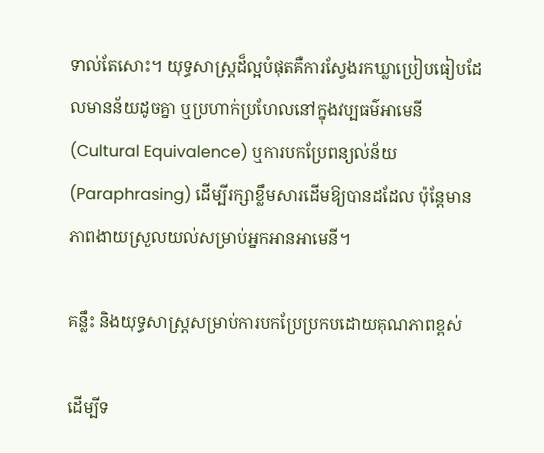ទាល់តែសោះ។ យុទ្ធសាស្ត្រដ៏ល្អបំផុតគឺការស្វែងរកឃ្លាប្រៀបធៀបដែលមានន័យដូចគ្នា ឬប្រហាក់ប្រហែលនៅក្នុងវប្បធម៌អាមេនី (Cultural Equivalence) ឬការបកប្រែពន្យល់ន័យ (Paraphrasing) ដើម្បីរក្សាខ្លឹមសារដើមឱ្យបានដដែល ប៉ុន្តែមានភាពងាយស្រួលយល់សម្រាប់អ្នកអានអាមេនី។

គន្លឹះ និងយុទ្ធសាស្ត្រសម្រាប់ការបកប្រែប្រកបដោយគុណភាពខ្ពស់

ដើម្បីទ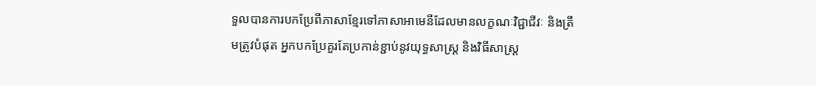ទួលបានការបកប្រែពីភាសាខ្មែរទៅភាសាអាមេនីដែលមានលក្ខណៈវិជ្ជាជីវៈ និងត្រឹមត្រូវបំផុត អ្នកបកប្រែគួរតែប្រកាន់ខ្ជាប់នូវយុទ្ធសាស្ត្រ និងវិធីសាស្ត្រ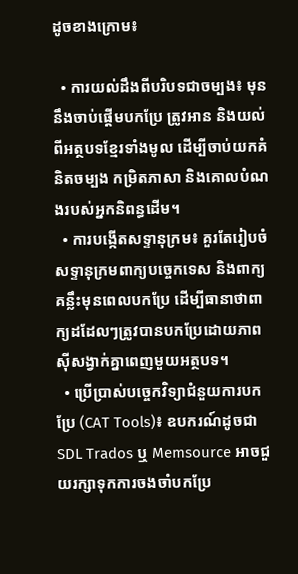ដូចខាងក្រោម៖

  • ការយល់ដឹងពីបរិបទជាចម្បង៖ មុននឹងចាប់ផ្តើមបកប្រែ ត្រូវអាន និងយល់ពីអត្ថបទខ្មែរទាំងមូល ដើម្បីចាប់យកគំនិតចម្បង កម្រិតភាសា និងគោលបំណងរបស់អ្នកនិពន្ធដើម។
  • ការបង្កើតសទ្ទានុក្រម៖ គួរតែរៀបចំសទ្ទានុក្រមពាក្យបច្ចេកទេស និងពាក្យគន្លឹះមុនពេលបកប្រែ ដើម្បីធានាថាពាក្យដដែលៗត្រូវបានបកប្រែដោយភាពស៊ីសង្វាក់គ្នាពេញមួយអត្ថបទ។
  • ប្រើប្រាស់បច្ចេកវិទ្យាជំនួយការបកប្រែ (CAT Tools)៖ ឧបករណ៍ដូចជា SDL Trados ឬ Memsource អាចជួយរក្សាទុកការចងចាំបកប្រែ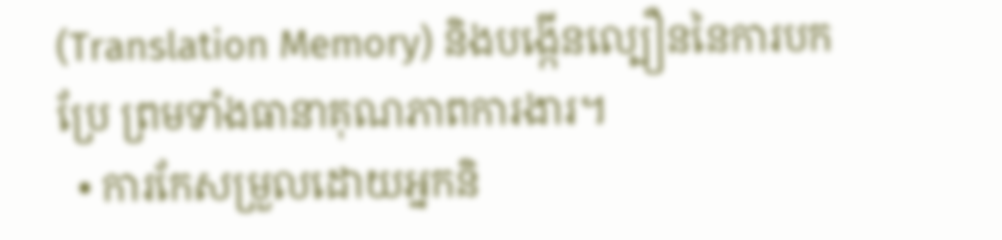(Translation Memory) និងបង្កើនល្បឿននៃការបកប្រែ ព្រមទាំងធានាគុណភាពការងារ។
  • ការកែសម្រួលដោយអ្នកនិ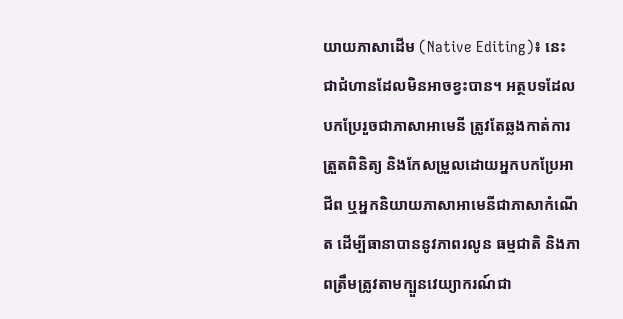យាយភាសាដើម (Native Editing)៖ នេះជាជំហានដែលមិនអាចខ្វះបាន។ អត្ថបទដែលបកប្រែរួចជាភាសាអាមេនី ត្រូវតែឆ្លងកាត់ការត្រួតពិនិត្យ និងកែសម្រួលដោយអ្នកបកប្រែអាជីព ឬអ្នកនិយាយភាសាអាមេនីជាភាសាកំណើត ដើម្បីធានាបាននូវភាពរលូន ធម្មជាតិ និងភាពត្រឹមត្រូវតាមក្បួនវេយ្យាករណ៍ជា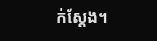ក់ស្តែង។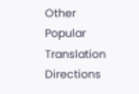Other Popular Translation Directions